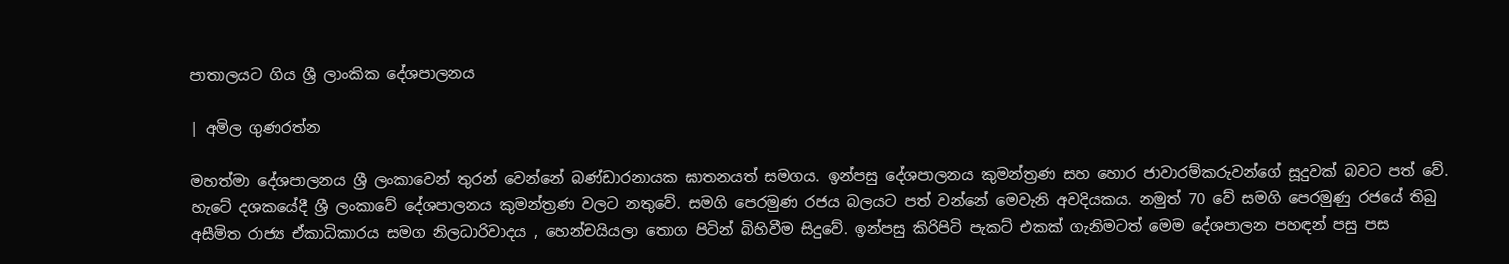පාතාලයට ගිය ශ්‍රී ලාංකික දේශපාලනය

| අමිල ගුණරත්න

මහත්මා දේශපාලනය ශ්‍රී ලංකාවෙන් තුරන් වෙන්නේ බණ්ඩාරනායක ඝාතනයත් සමගය. ඉන්පසු දේශපාලනය කුමන්ත්‍රණ සහ හොර ජාවාරම්කරුවන්ගේ සූදුවක් බවට පත් වේ. හැටේ දශකයේදී ශ්‍රී ලංකාවේ දේශපාලනය කුමන්ත්‍රණ වලට නතුවේ. සමගි පෙරමුණ රජය බලයට පත් වන්නේ මෙවැනි අවදියකය. නමුත් 70 වේ සමගි පෙරමුණු රජයේ තිබු අසීමිත රාජ්‍ය ඒකාධිකාරය සමග නිලධාරිවාදය , හෙන්චයියලා තොග පිටින් බිහිවීම සිදුවේ. ඉන්පසු කිරිපිටි පැකට් එකක් ගැනිමටත් මෙම දේශපාලන පහඳන් පසු පස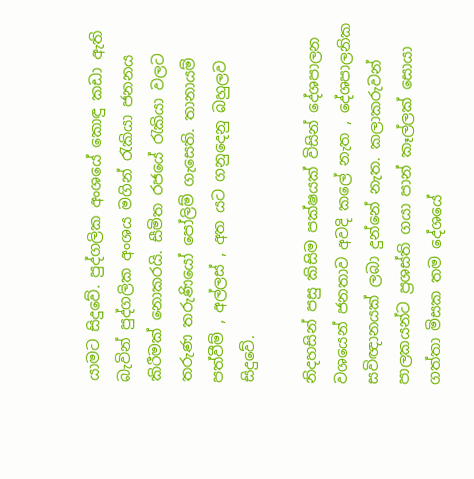යාමට සිදුවේ. පුද්ගලික අංශයේ කොඳු කඩා ඇති බැවින් පුද්ගලික අංශය මගින් රැකියා ජනනය කිරීමක් නොකරයි. සීමිත රජයේ රැකියා වලට තරුණ තරුණියෝ පෝලිම් ගැසෙති. තානායම් පත්වීම් , අල්ලස් , අත යට ගනුදෙනු බහුලව සිදුවේ.

නිදහසින් පසු කිසිම පක්ෂයක් විසින් දේශපාලන වශයෙන් ජනතාව අවදි කලේ නැත , දේශපාලනික සවිඥානයක් ලබා දුන්නේ නැත. කලාකරුවන් පාලකයන්ට ප්‍රශස්ති ගයා පාන් කෑල්ලක් සොයා ගත්තා මිසක තම දේශයේ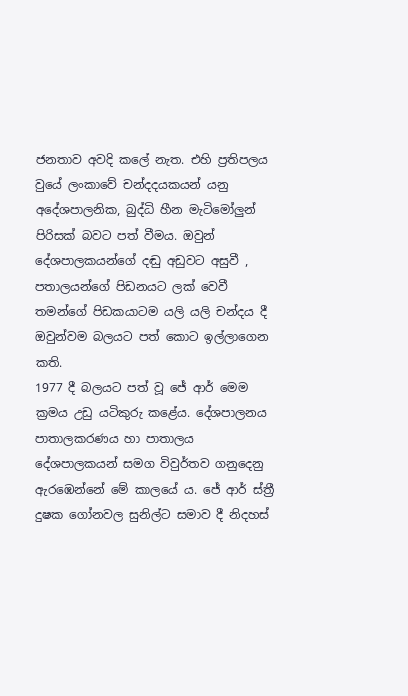ජනතාව අවදි කලේ නැත. එහි ප්‍රතිපලය වුයේ ලංකාවේ චන්දදයකයන් යනු අදේශපාලනික, බුද්ධි හීන මැටිමෝලුන් පිරිසක් බවට පත් වීමය. ඔවුන් දේශපාලකයන්ගේ දඬු අඩුවට අසුවී , පතාලයන්ගේ පිඩනයට ලක් වෙවී තමන්ගේ පිඩකයාටම යලි යලි චන්දය දී ඔවුන්වම බලයට පත් කොට ඉල්ලාගෙන කති.
1977 දී බලයට පත් වූ ජේ ආර් මෙම ක්‍රමය උඩු යටිකුරු කළේය. දේශපාලනය පාතාලකරණය හා පාතාලය දේශපාලකයන් සමග විවුර්තව ගනුදෙනු ඇරඹෙන්නේ මේ කාලයේ ය. ජේ ආර් ස්ත්‍රී දුෂක ගෝනවල සුනිල්ට සමාව දී නිදහස්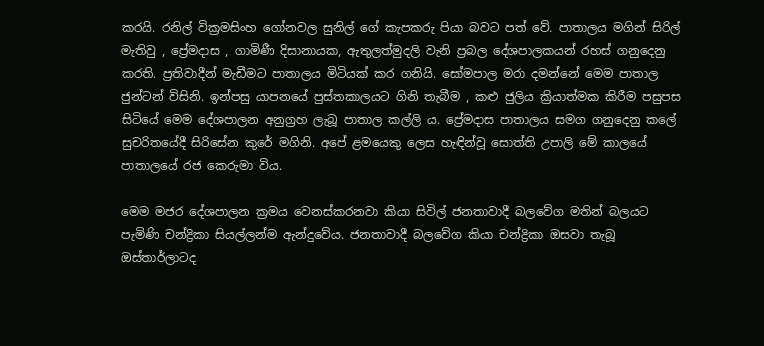කරයි. රනිල් වික්‍රමසිංහ ගෝනවල සුනිල් ගේ කැපකරු පියා බවට පත් වේ. පාතාලය මගින් සිරිල් මැතිවු , ප්‍රේමදාස , ගාමිණී දිසානායක, ඇතුලත්මුදලි වැනි ප්‍රබල දේශපාලකයන් රහස් ගනුදෙනු කරති. ප්‍රතිවාදීන් මැඩීමට පාතාලය මිටියක් කර ගනියි. සෝමපාල මරා දමන්නේ මෙම පාතාල ජුන්ටන් විසිනි. ඉන්පසු යාපනයේ පුස්තකාලයට ගිනි තැබීම , කළු ජුලිය ක්‍රියාත්මක කිරීම පසුපස සිටියේ මෙම දේශපාලන අනුග්‍රහ ලැබූ පාතාල කල්ලි ය. ප්‍රේමදාස පාතාලය සමග ගනුදෙනු කලේ සුචරිතයේදී සිරිසේන කුරේ මගිනි. අපේ ළමයෙකු ලෙස හැඳින්වූ සොත්ති උපාලි මේ කාලයේ පාතාලයේ රජ කෙරුමා විය.

මෙම මජර දේශපාලන ක්‍රමය වෙනස්කරනවා කියා සිවිල් ජනතාවාදී බලවේග මතින් බලයට පැමිණි චන්ද්‍රිකා සියල්ලන්ම ඇන්දුවේය. ජනතාවාදී බලවේග කියා චන්ද්‍රිකා ඔසවා තැබූ ඔස්තාර්ලාටද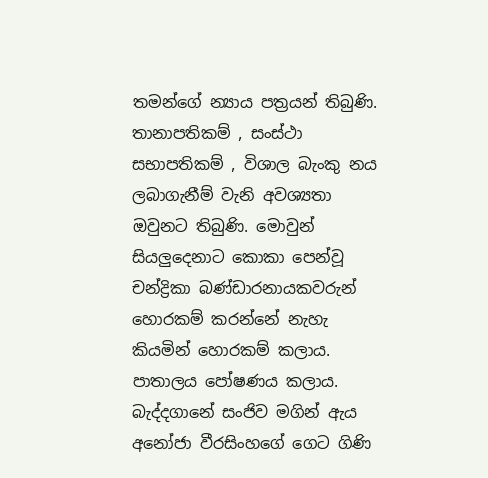තමන්ගේ න්‍යාය පත්‍රයන් තිබුණි. තානාපතිකම් , සංස්ථා සභාපතිකම් , විශාල බැංකු නය ලබාගැනීම් වැනි අවශ්‍යතා ඔවුනට තිබුණි. මොවුන් සියලුදෙනාට කොකා පෙන්වූ චන්ද්‍රිකා බණ්ඩාරනායකවරුන් හොරකම් කරන්නේ නැහැ කියමින් හොරකම් කලාය. පාතාලය පෝෂණය කලාය. බැද්දගානේ සංජිව මගින් ඇය අනෝජා වීරසිංහගේ ගෙට ගිණි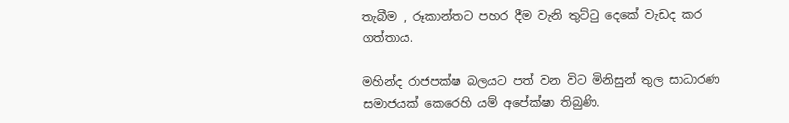තැබීම , රූකාන්තට පහර දීම වැනි තුට්ටු දෙකේ වැඩද කර ගත්තාය.

මහින්ද රාජපක්ෂ බලයට පත් වන විට මිනිසුන් තුල සාධාරණ සමාජයක් කෙරෙහි යම් අපේක්ෂා තිබුණි.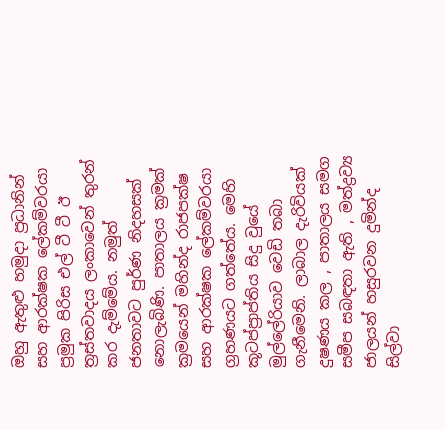ඔහු ඇතුළු හමුදා ප්‍රධානින් සහ ආරක්ෂක ලේකම්වරයා ප්‍රමුක පිරිස එල් ටී ටී ඊ ත්‍රස්තවාදය ලංකාවෙන් තුරන් කර දැම්මේය. නමුත් ජනතාවට පුර්ණ නිදහසක් නොලැබිණි. පාතාලය ක්‍රමක් ක්‍රමයෙන් මහින්ද රාජපක්ෂ සහ ආරක්ෂක ලේකම්වරයා ග්‍රහණයට ගත්තේය. මෙහි කූටප්ප්‍රාප්තිය සිදු වුයේ මුල්ලේරියාව වෙඩි තබා ගැනීමෙනි. ලාබාල දැරිවියක් දුෂණය කල , පාතාලය සමග සමීප සබඳතා ඇති , මත්ද්‍රව්‍ය ජාලයන් හසුරවන දුමින්ද සිල්වා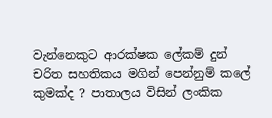වැන්නෙකුට ආරක්ෂක ලේකම් දුන් චරිත සහතිකය මගින් පෙන්නුම් කලේ කුමක්ද ? පාතාලය විසින් ලංකික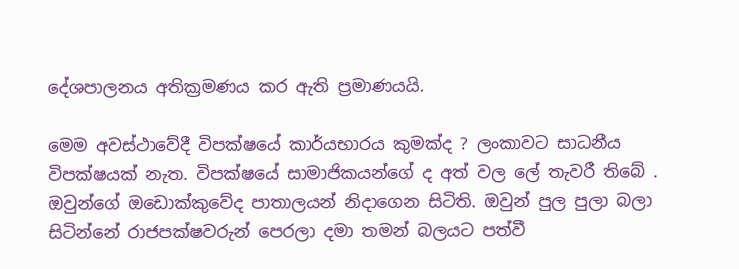දේශපාලනය අතික්‍රමණය කර ඇති ප්‍රමාණයයි.

මෙම අවස්ථාවේදී විපක්ෂයේ කාර්යභාරය කුමක්ද ? ලංකාවට සාධනීය විපක්ෂයක් නැත. විපක්ෂයේ සාමාජිකයන්ගේ ද අත් වල ලේ තැවරී තිබේ . ඔවුන්ගේ ඔඩොක්කුවේද පාතාලයන් නිදාගෙන සිටිති. ඔවුන් පුල පුලා බලා සිටින්නේ රාජපක්ෂවරුන් පෙරලා දමා තමන් බලයට පත්වී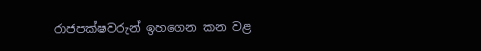රාජපක්ෂවරුන් ඉහගෙන කන වළ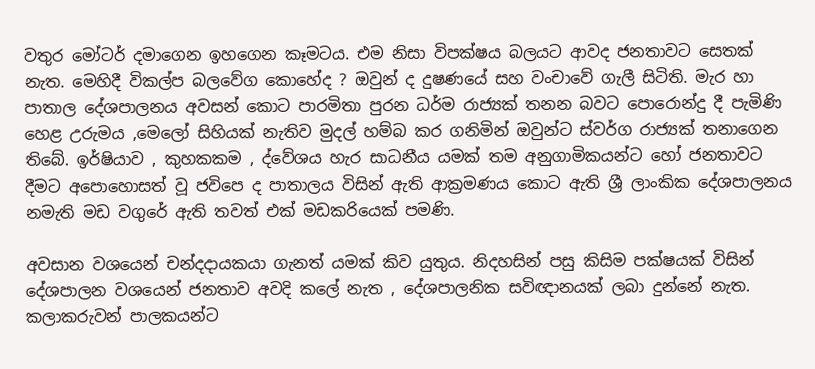වතුර මෝටර් දමාගෙන ඉහගෙන කෑමටය. එම නිසා විපක්ෂය බලයට ආවද ජනතාවට සෙතක් නැත. මෙහිදී විකල්ප බලවේග කොහේද ? ඔවුන් ද දුෂණයේ සහ වංචාවේ ගැලී සිටිති. මැර හා පාතාල දේශපාලනය අවසන් කොට පාරමිතා පුරන ධර්ම රාජ්‍යක් තනන බවට පොරොන්දු දී පැමිණි හෙළ උරුමය ,මෙලෝ සිහියක් නැතිව මුදල් හම්බ කර ගනිමින් ඔවුන්ට ස්වර්ග රාජ්‍යක් තනාගෙන තිබේ. ඉර්ෂියාව , කුහකකම , ද්වේශය හැර සාධනීය යමක් තම අනුගාමිකයන්ට හෝ ජනතාවට දීමට අපොහොසත් වූ ජවිපෙ ද පාතාලය විසින් ඇති ආක්‍රමණය කොට ඇති ශ්‍රී ලාංකික දේශපාලනය නමැති මඩ වගුරේ ඇති තවත් එක් මඩකරියෙක් පමණි.

අවසාන වශයෙන් චන්දදායකයා ගැනත් යමක් කිව යුතුය. නිදහසින් පසු කිසිම පක්ෂයක් විසින් දේශපාලන වශයෙන් ජනතාව අවදි කලේ නැත , දේශපාලනික සවිඥානයක් ලබා දුන්නේ නැත. කලාකරුවන් පාලකයන්ට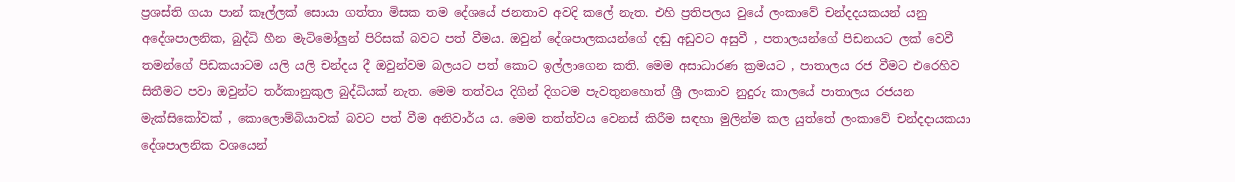ප්‍රශස්ති ගයා පාන් කෑල්ලක් සොයා ගත්තා මිසක තම දේශයේ ජනතාව අවදි කලේ නැත. එහි ප්‍රතිපලය වුයේ ලංකාවේ චන්දදයකයන් යනු අදේශපාලනික, බුද්ධි හීන මැටිමෝලුන් පිරිසක් බවට පත් වීමය. ඔවුන් දේශපාලකයන්ගේ දඬු අඩුවට අසුවී , පතාලයන්ගේ පිඩනයට ලක් වෙවී තමන්ගේ පිඩකයාටම යලි යලි චන්දය දී ඔවුන්වම බලයට පත් කොට ඉල්ලාගෙන කති. මෙම අසාධාරණ ක්‍රමයට , පාතාලය රජ වීමට එරෙහිව සිතීමට පවා ඔවුන්ට තර්කානුකුල බුද්ධියක් නැත. මෙම තත්වය දිගින් දිගටම පැවතුනහොත් ශ්‍රී ලංකාව නුදුරු කාලයේ පාතාලය රජයන මැක්සිකෝවක් , කොලොම්බියාවක් බවට පත් වීම අනිවාර්ය ය. මෙම තත්ත්වය වෙනස් කිරීම සඳහා මුලින්ම කල යුත්තේ ලංකාවේ චන්දදායකයා දේශපාලනික වශයෙන්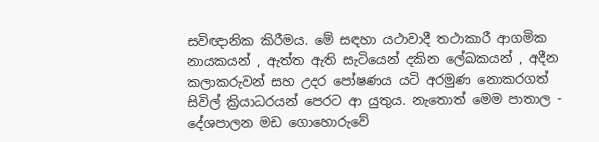සවිඥානික කිරීමය. මේ සඳහා යථාවාදී තථාකාරී ආගමික නායකයන් , ඇත්ත ඇති සැටියෙන් දකින ලේඛකයන් , අදීන කලාකරුවන් සහ උදර පෝෂණය යටි අරමුණ නොකරගත් සිවිල් ක්‍රියාධරයන් පෙරට ආ යුතුය. නැතොත් මෙම පාතාල - දේශපාලන මඩ ගොහොරුවේ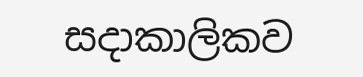සදාකාලිකව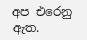අප එරෙනු ඇත.